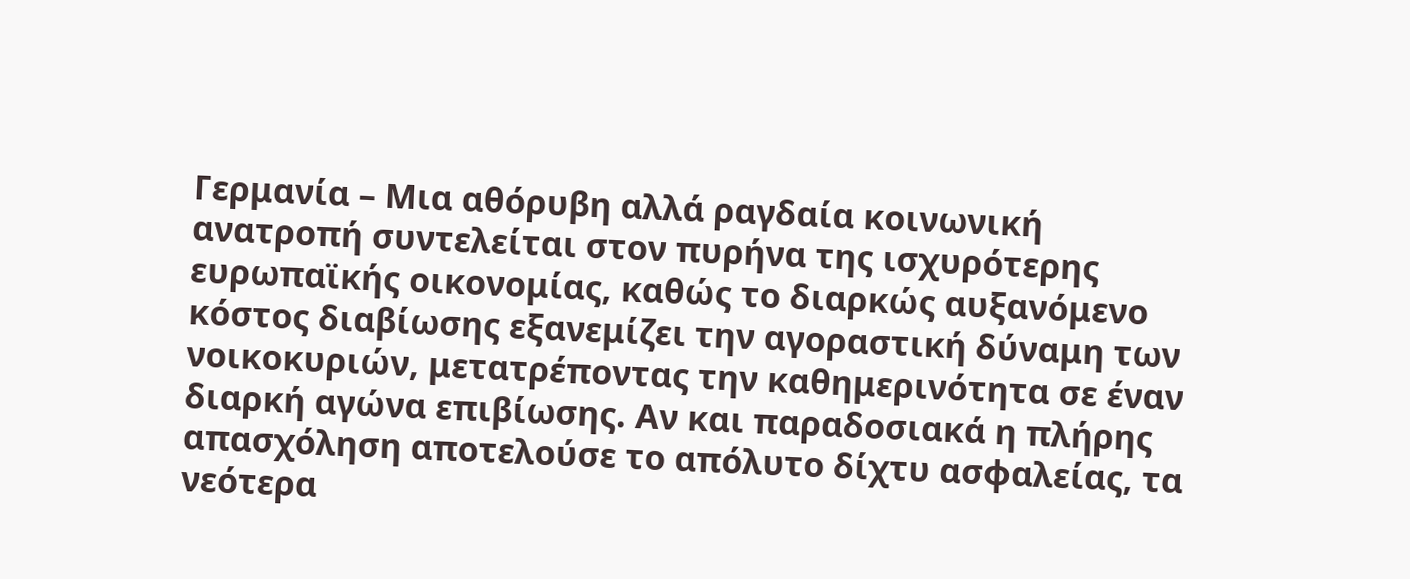Γερμανία – Μια αθόρυβη αλλά ραγδαία κοινωνική ανατροπή συντελείται στον πυρήνα της ισχυρότερης ευρωπαϊκής οικονομίας, καθώς το διαρκώς αυξανόμενο κόστος διαβίωσης εξανεμίζει την αγοραστική δύναμη των νοικοκυριών, μετατρέποντας την καθημερινότητα σε έναν διαρκή αγώνα επιβίωσης. Αν και παραδοσιακά η πλήρης απασχόληση αποτελούσε το απόλυτο δίχτυ ασφαλείας, τα νεότερα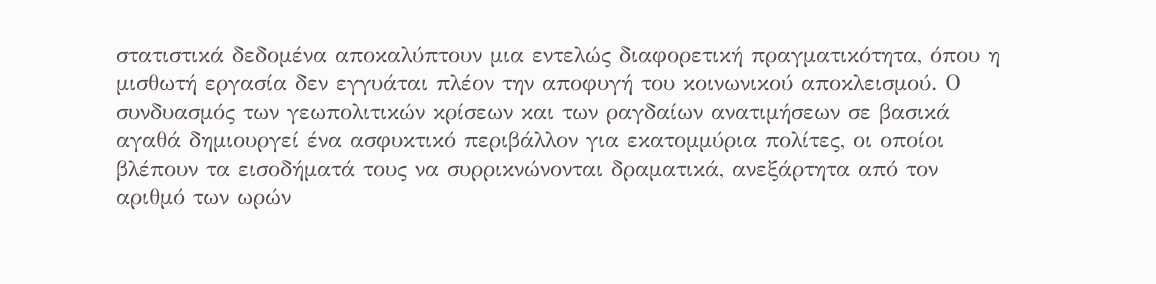στατιστικά δεδομένα αποκαλύπτουν μια εντελώς διαφορετική πραγματικότητα, όπου η μισθωτή εργασία δεν εγγυάται πλέον την αποφυγή του κοινωνικού αποκλεισμού. Ο συνδυασμός των γεωπολιτικών κρίσεων και των ραγδαίων ανατιμήσεων σε βασικά αγαθά δημιουργεί ένα ασφυκτικό περιβάλλον για εκατομμύρια πολίτες, οι οποίοι βλέπουν τα εισοδήματά τους να συρρικνώνονται δραματικά, ανεξάρτητα από τον αριθμό των ωρών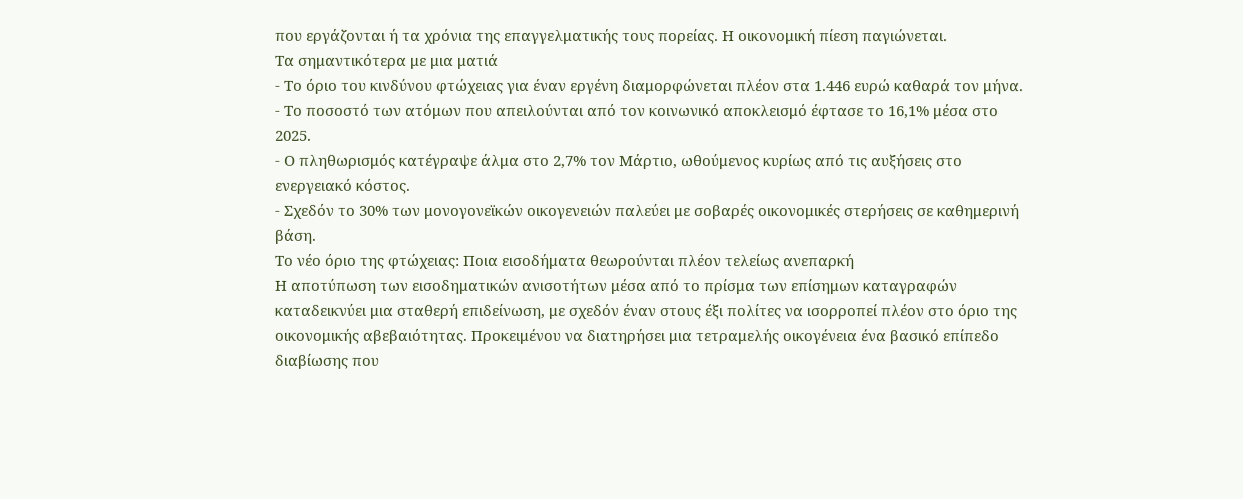που εργάζονται ή τα χρόνια της επαγγελματικής τους πορείας. Η οικονομική πίεση παγιώνεται.
Τα σημαντικότερα με μια ματιά
- Το όριο του κινδύνου φτώχειας για έναν εργένη διαμορφώνεται πλέον στα 1.446 ευρώ καθαρά τον μήνα.
- Το ποσοστό των ατόμων που απειλούνται από τον κοινωνικό αποκλεισμό έφτασε το 16,1% μέσα στο 2025.
- Ο πληθωρισμός κατέγραψε άλμα στο 2,7% τον Μάρτιο, ωθούμενος κυρίως από τις αυξήσεις στο ενεργειακό κόστος.
- Σχεδόν το 30% των μονογονεϊκών οικογενειών παλεύει με σοβαρές οικονομικές στερήσεις σε καθημερινή βάση.
Το νέο όριο της φτώχειας: Ποια εισοδήματα θεωρούνται πλέον τελείως ανεπαρκή
Η αποτύπωση των εισοδηματικών ανισοτήτων μέσα από το πρίσμα των επίσημων καταγραφών καταδεικνύει μια σταθερή επιδείνωση, με σχεδόν έναν στους έξι πολίτες να ισορροπεί πλέον στο όριο της οικονομικής αβεβαιότητας. Προκειμένου να διατηρήσει μια τετραμελής οικογένεια ένα βασικό επίπεδο διαβίωσης που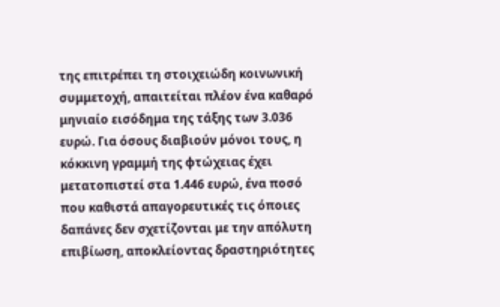της επιτρέπει τη στοιχειώδη κοινωνική συμμετοχή, απαιτείται πλέον ένα καθαρό μηνιαίο εισόδημα της τάξης των 3.036 ευρώ. Για όσους διαβιούν μόνοι τους, η κόκκινη γραμμή της φτώχειας έχει μετατοπιστεί στα 1.446 ευρώ, ένα ποσό που καθιστά απαγορευτικές τις όποιες δαπάνες δεν σχετίζονται με την απόλυτη επιβίωση, αποκλείοντας δραστηριότητες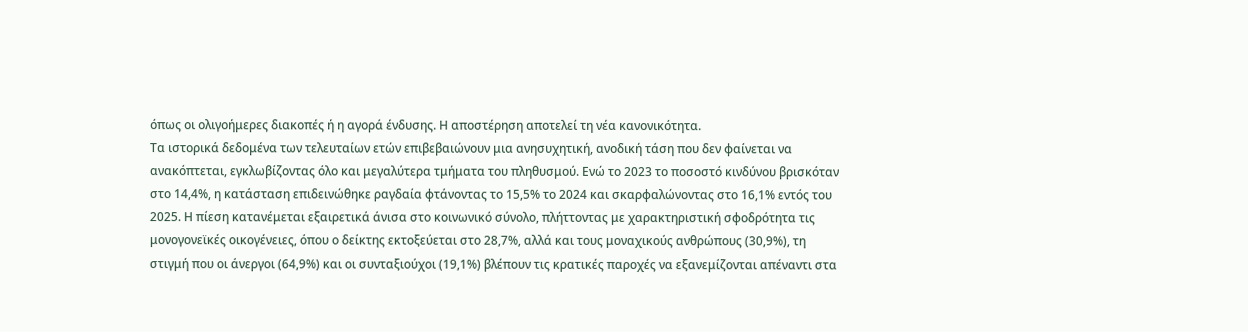όπως οι ολιγοήμερες διακοπές ή η αγορά ένδυσης. Η αποστέρηση αποτελεί τη νέα κανονικότητα.
Τα ιστορικά δεδομένα των τελευταίων ετών επιβεβαιώνουν μια ανησυχητική, ανοδική τάση που δεν φαίνεται να ανακόπτεται, εγκλωβίζοντας όλο και μεγαλύτερα τμήματα του πληθυσμού. Ενώ το 2023 το ποσοστό κινδύνου βρισκόταν στο 14,4%, η κατάσταση επιδεινώθηκε ραγδαία φτάνοντας το 15,5% το 2024 και σκαρφαλώνοντας στο 16,1% εντός του 2025. Η πίεση κατανέμεται εξαιρετικά άνισα στο κοινωνικό σύνολο, πλήττοντας με χαρακτηριστική σφοδρότητα τις μονογονεϊκές οικογένειες, όπου ο δείκτης εκτοξεύεται στο 28,7%, αλλά και τους μοναχικούς ανθρώπους (30,9%), τη στιγμή που οι άνεργοι (64,9%) και οι συνταξιούχοι (19,1%) βλέπουν τις κρατικές παροχές να εξανεμίζονται απέναντι στα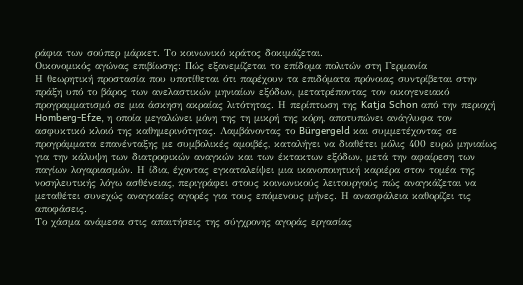ράφια των σούπερ μάρκετ. Το κοινωνικό κράτος δοκιμάζεται.
Οικονομικός αγώνας επιβίωσης: Πώς εξανεμίζεται το επίδομα πολιτών στη Γερμανία
Η θεωρητική προστασία που υποτίθεται ότι παρέχουν τα επιδόματα πρόνοιας συντρίβεται στην πράξη υπό το βάρος των ανελαστικών μηνιαίων εξόδων, μετατρέποντας τον οικογενειακό προγραμματισμό σε μια άσκηση ακραίας λιτότητας. Η περίπτωση της Katja Schon από την περιοχή Homberg-Efze, η οποία μεγαλώνει μόνη της τη μικρή της κόρη, αποτυπώνει ανάγλυφα τον ασφυκτικό κλοιό της καθημερινότητας. Λαμβάνοντας το Bürgergeld και συμμετέχοντας σε προγράμματα επανένταξης με συμβολικές αμοιβές, καταλήγει να διαθέτει μόλις 400 ευρώ μηνιαίως για την κάλυψη των διατροφικών αναγκών και των έκτακτων εξόδων, μετά την αφαίρεση των παγίων λογαριασμών. Η ίδια, έχοντας εγκαταλείψει μια ικανοποιητική καριέρα στον τομέα της νοσηλευτικής λόγω ασθένειας, περιγράφει στους κοινωνικούς λειτουργούς πώς αναγκάζεται να μεταθέτει συνεχώς αναγκαίες αγορές για τους επόμενους μήνες. Η ανασφάλεια καθορίζει τις αποφάσεις.
Το χάσμα ανάμεσα στις απαιτήσεις της σύγχρονης αγοράς εργασίας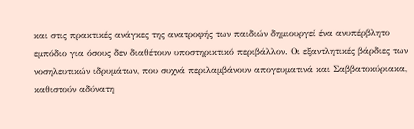και στις πρακτικές ανάγκες της ανατροφής των παιδιών δημιουργεί ένα ανυπέρβλητο εμπόδιο για όσους δεν διαθέτουν υποστηρικτικό περιβάλλον. Οι εξαντλητικές βάρδιες των νοσηλευτικών ιδρυμάτων, που συχνά περιλαμβάνουν απογευματινά και Σαββατοκύριακα, καθιστούν αδύνατη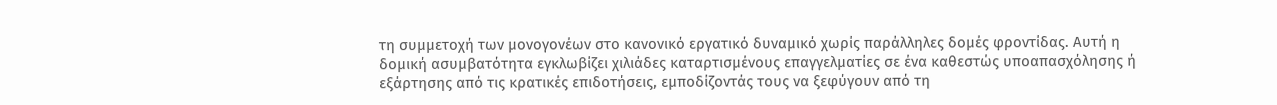τη συμμετοχή των μονογονέων στο κανονικό εργατικό δυναμικό χωρίς παράλληλες δομές φροντίδας. Αυτή η δομική ασυμβατότητα εγκλωβίζει χιλιάδες καταρτισμένους επαγγελματίες σε ένα καθεστώς υποαπασχόλησης ή εξάρτησης από τις κρατικές επιδοτήσεις, εμποδίζοντάς τους να ξεφύγουν από τη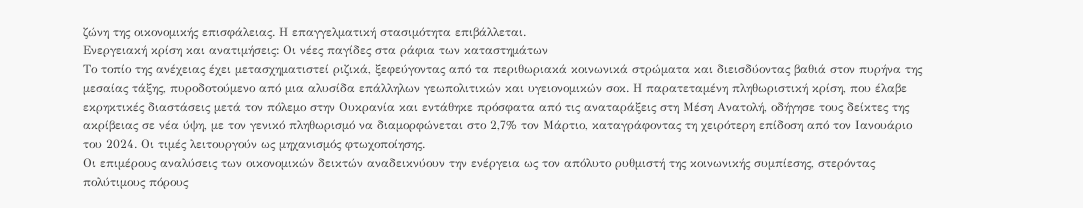ζώνη της οικονομικής επισφάλειας. Η επαγγελματική στασιμότητα επιβάλλεται.
Ενεργειακή κρίση και ανατιμήσεις: Οι νέες παγίδες στα ράφια των καταστημάτων
Το τοπίο της ανέχειας έχει μετασχηματιστεί ριζικά, ξεφεύγοντας από τα περιθωριακά κοινωνικά στρώματα και διεισδύοντας βαθιά στον πυρήνα της μεσαίας τάξης, πυροδοτούμενο από μια αλυσίδα επάλληλων γεωπολιτικών και υγειονομικών σοκ. Η παρατεταμένη πληθωριστική κρίση, που έλαβε εκρηκτικές διαστάσεις μετά τον πόλεμο στην Ουκρανία και εντάθηκε πρόσφατα από τις αναταράξεις στη Μέση Ανατολή, οδήγησε τους δείκτες της ακρίβειας σε νέα ύψη, με τον γενικό πληθωρισμό να διαμορφώνεται στο 2,7% τον Μάρτιο, καταγράφοντας τη χειρότερη επίδοση από τον Ιανουάριο του 2024. Οι τιμές λειτουργούν ως μηχανισμός φτωχοποίησης.
Οι επιμέρους αναλύσεις των οικονομικών δεικτών αναδεικνύουν την ενέργεια ως τον απόλυτο ρυθμιστή της κοινωνικής συμπίεσης, στερόντας πολύτιμους πόρους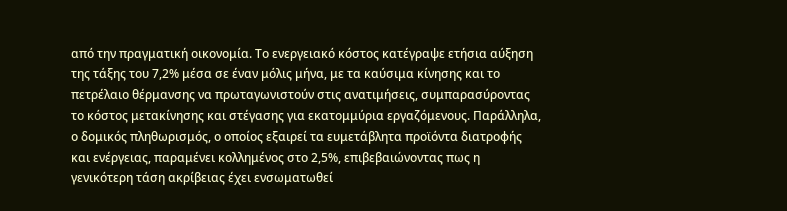από την πραγματική οικονομία. Το ενεργειακό κόστος κατέγραψε ετήσια αύξηση της τάξης του 7,2% μέσα σε έναν μόλις μήνα, με τα καύσιμα κίνησης και το πετρέλαιο θέρμανσης να πρωταγωνιστούν στις ανατιμήσεις, συμπαρασύροντας το κόστος μετακίνησης και στέγασης για εκατομμύρια εργαζόμενους. Παράλληλα, ο δομικός πληθωρισμός, ο οποίος εξαιρεί τα ευμετάβλητα προϊόντα διατροφής και ενέργειας, παραμένει κολλημένος στο 2,5%, επιβεβαιώνοντας πως η γενικότερη τάση ακρίβειας έχει ενσωματωθεί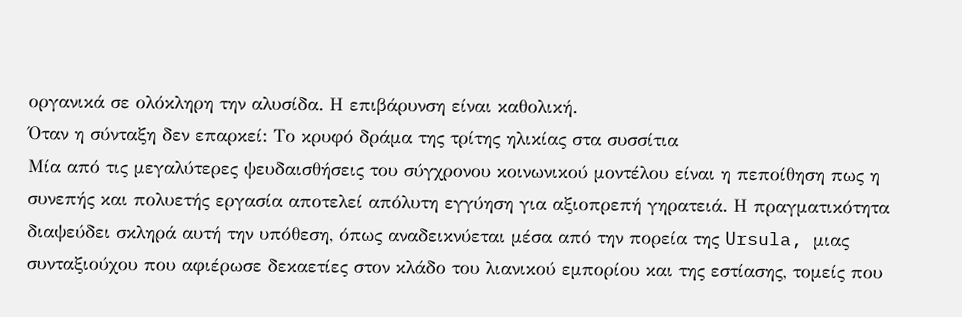οργανικά σε ολόκληρη την αλυσίδα. Η επιβάρυνση είναι καθολική.
Όταν η σύνταξη δεν επαρκεί: Το κρυφό δράμα της τρίτης ηλικίας στα συσσίτια
Μία από τις μεγαλύτερες ψευδαισθήσεις του σύγχρονου κοινωνικού μοντέλου είναι η πεποίθηση πως η συνεπής και πολυετής εργασία αποτελεί απόλυτη εγγύηση για αξιοπρεπή γηρατειά. Η πραγματικότητα διαψεύδει σκληρά αυτή την υπόθεση, όπως αναδεικνύεται μέσα από την πορεία της Ursula, μιας συνταξιούχου που αφιέρωσε δεκαετίες στον κλάδο του λιανικού εμπορίου και της εστίασης, τομείς που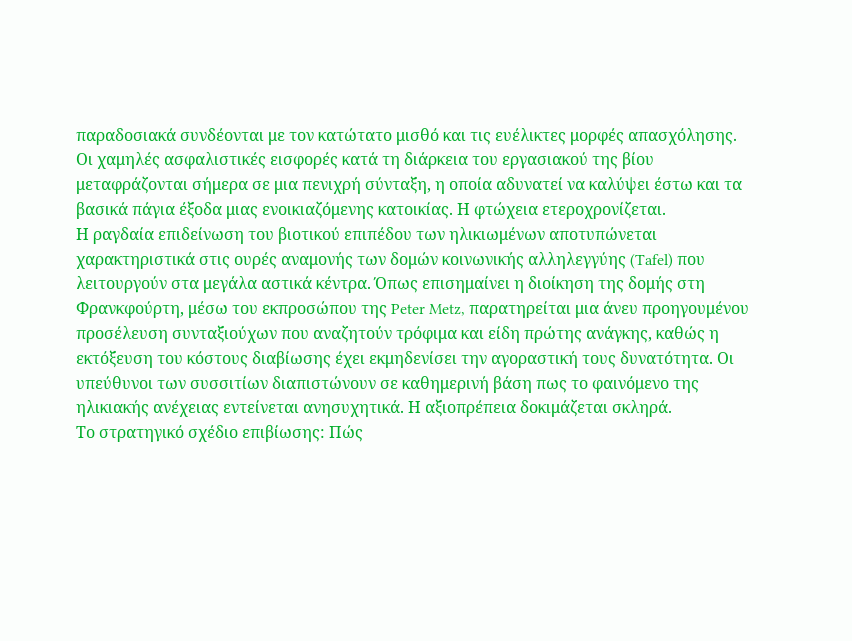παραδοσιακά συνδέονται με τον κατώτατο μισθό και τις ευέλικτες μορφές απασχόλησης. Οι χαμηλές ασφαλιστικές εισφορές κατά τη διάρκεια του εργασιακού της βίου μεταφράζονται σήμερα σε μια πενιχρή σύνταξη, η οποία αδυνατεί να καλύψει έστω και τα βασικά πάγια έξοδα μιας ενοικιαζόμενης κατοικίας. Η φτώχεια ετεροχρονίζεται.
Η ραγδαία επιδείνωση του βιοτικού επιπέδου των ηλικιωμένων αποτυπώνεται χαρακτηριστικά στις ουρές αναμονής των δομών κοινωνικής αλληλεγγύης (Tafel) που λειτουργούν στα μεγάλα αστικά κέντρα. Όπως επισημαίνει η διοίκηση της δομής στη Φρανκφούρτη, μέσω του εκπροσώπου της Peter Metz, παρατηρείται μια άνευ προηγουμένου προσέλευση συνταξιούχων που αναζητούν τρόφιμα και είδη πρώτης ανάγκης, καθώς η εκτόξευση του κόστους διαβίωσης έχει εκμηδενίσει την αγοραστική τους δυνατότητα. Οι υπεύθυνοι των συσσιτίων διαπιστώνουν σε καθημερινή βάση πως το φαινόμενο της ηλικιακής ανέχειας εντείνεται ανησυχητικά. Η αξιοπρέπεια δοκιμάζεται σκληρά.
Το στρατηγικό σχέδιο επιβίωσης: Πώς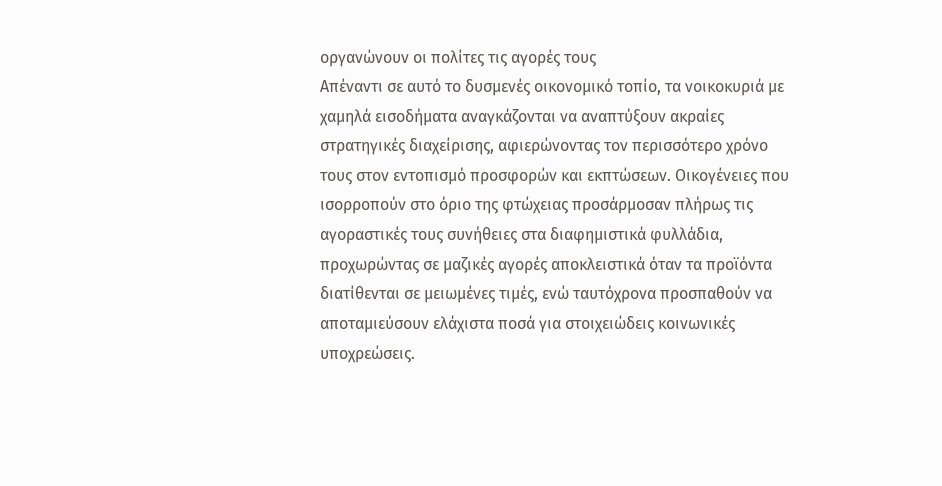οργανώνουν οι πολίτες τις αγορές τους
Απέναντι σε αυτό το δυσμενές οικονομικό τοπίο, τα νοικοκυριά με χαμηλά εισοδήματα αναγκάζονται να αναπτύξουν ακραίες στρατηγικές διαχείρισης, αφιερώνοντας τον περισσότερο χρόνο τους στον εντοπισμό προσφορών και εκπτώσεων. Οικογένειες που ισορροπούν στο όριο της φτώχειας προσάρμοσαν πλήρως τις αγοραστικές τους συνήθειες στα διαφημιστικά φυλλάδια, προχωρώντας σε μαζικές αγορές αποκλειστικά όταν τα προϊόντα διατίθενται σε μειωμένες τιμές, ενώ ταυτόχρονα προσπαθούν να αποταμιεύσουν ελάχιστα ποσά για στοιχειώδεις κοινωνικές υποχρεώσεις.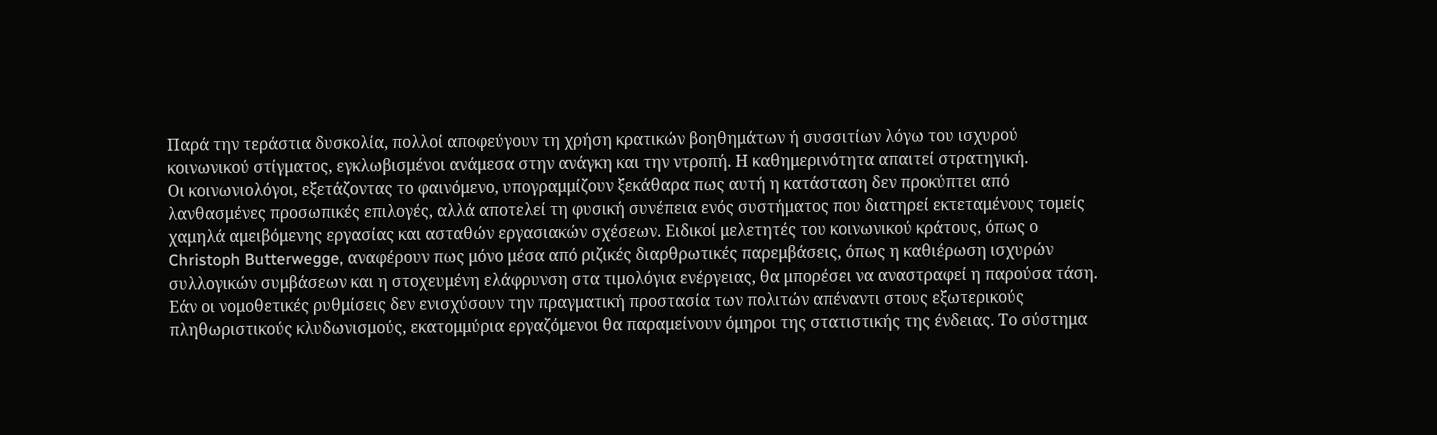Παρά την τεράστια δυσκολία, πολλοί αποφεύγουν τη χρήση κρατικών βοηθημάτων ή συσσιτίων λόγω του ισχυρού κοινωνικού στίγματος, εγκλωβισμένοι ανάμεσα στην ανάγκη και την ντροπή. Η καθημερινότητα απαιτεί στρατηγική.
Οι κοινωνιολόγοι, εξετάζοντας το φαινόμενο, υπογραμμίζουν ξεκάθαρα πως αυτή η κατάσταση δεν προκύπτει από λανθασμένες προσωπικές επιλογές, αλλά αποτελεί τη φυσική συνέπεια ενός συστήματος που διατηρεί εκτεταμένους τομείς χαμηλά αμειβόμενης εργασίας και ασταθών εργασιακών σχέσεων. Ειδικοί μελετητές του κοινωνικού κράτους, όπως ο Christoph Butterwegge, αναφέρουν πως μόνο μέσα από ριζικές διαρθρωτικές παρεμβάσεις, όπως η καθιέρωση ισχυρών συλλογικών συμβάσεων και η στοχευμένη ελάφρυνση στα τιμολόγια ενέργειας, θα μπορέσει να αναστραφεί η παρούσα τάση. Εάν οι νομοθετικές ρυθμίσεις δεν ενισχύσουν την πραγματική προστασία των πολιτών απέναντι στους εξωτερικούς πληθωριστικούς κλυδωνισμούς, εκατομμύρια εργαζόμενοι θα παραμείνουν όμηροι της στατιστικής της ένδειας. Το σύστημα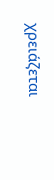χρειάζεται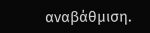αναβάθμιση.